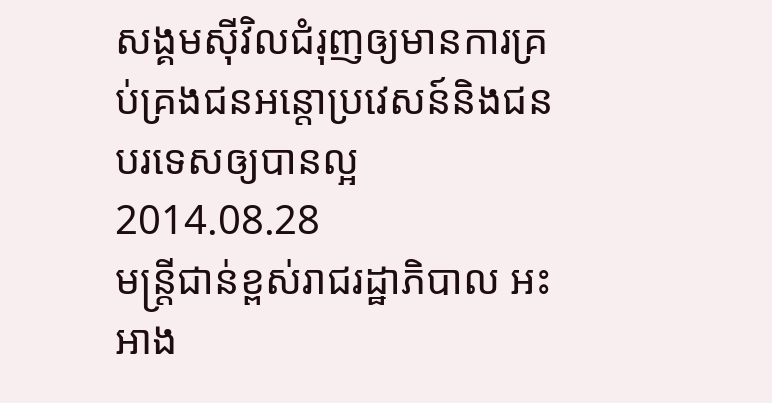សង្គមស៊ីវិលជំរុញឲ្យមានការគ្រប់គ្រងជនអន្តោប្រវេសន៍និងជនបរទេសឲ្យបានល្អ
2014.08.28
មន្ត្រីជាន់ខ្ពស់រាជរដ្ឋាភិបាល អះអាង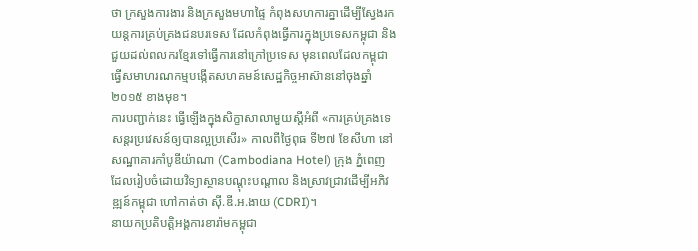ថា ក្រសួងការងារ និងក្រសួងមហាផ្ទៃ កំពុងសហការគ្នាដើម្បីស្វែងរកយន្តការគ្រប់គ្រងជនបរទេស ដែលកំពុងធ្វើការក្នុងប្រទេសកម្ពុជា និងជួយដល់ពលករខ្មែរទៅធ្វើការនៅក្រៅប្រទេស មុនពេលដែលកម្ពុជា ធ្វើសមាហរណកម្មបង្កើតសហគមន៍សេដ្ឋកិច្ចអាស៊ាននៅចុងឆ្នាំ២០១៥ ខាងមុខ។
ការបញ្ជាក់នេះ ធ្វើឡើងក្នុងសិក្ខាសាលាមួយស្តីអំពី «ការគ្រប់គ្រងទេសន្តរប្រវេសន៍ឲ្យបានល្អប្រសើរ» កាលពីថ្ងៃពុធ ទី២៧ ខែសីហា នៅសណ្ឋាគារកាំបូឌីយ៉ាណា (Cambodiana Hotel) ក្រុង ភ្នំពេញ ដែលរៀបចំដោយវិទ្យាស្ថានបណ្តុះបណ្តាល និងស្រាវជ្រាវដើម្បីអភិវឌ្ឍន៍កម្ពុជា ហៅកាត់ថា ស៊ី.ឌី.អ.ងាយ (CDRI)។
នាយកប្រតិបត្តិអង្គការខារ៉ាមកម្ពុជា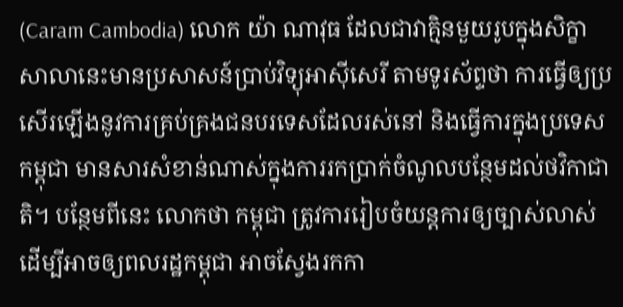(Caram Cambodia) លោក យ៉ា ណាវុធ ដែលជាវាគ្មិនមួយរូបក្នុងសិក្ខាសាលានេះមានប្រសាសន៍ប្រាប់វិទ្យុអាស៊ីសេរី តាមទូរស័ព្ទថា ការធ្វើឲ្យប្រសើរឡើងនូវការគ្រប់គ្រងជនបរទេសដែលរស់នៅ និងធ្វើការក្នុងប្រទេសកម្ពុជា មានសារសំខាន់ណាស់ក្នុងការរកប្រាក់ចំណូលបន្ថែមដល់ថវិកាជាតិ។ បន្ថែមពីនេះ លោកថា កម្ពុជា ត្រូវការរៀបចំយន្តការឲ្យច្បាស់លាស់ ដើម្បីអាចឲ្យពលរដ្ឋកម្ពុជា អាចស្វែងរកកា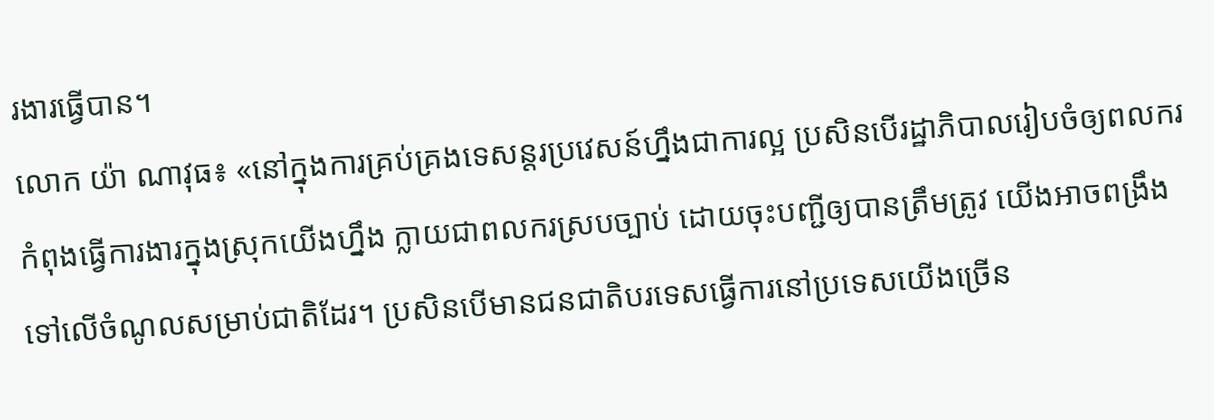រងារធ្វើបាន។
លោក យ៉ា ណាវុធ៖ «នៅក្នុងការគ្រប់គ្រងទេសន្តរប្រវេសន៍ហ្នឹងជាការល្អ ប្រសិនបើរដ្ឋាភិបាលរៀបចំឲ្យពលករកំពុងធ្វើការងារក្នុងស្រុកយើងហ្នឹង ក្លាយជាពលករស្របច្បាប់ ដោយចុះបញ្ជីឲ្យបានត្រឹមត្រូវ យើងអាចពង្រឹងទៅលើចំណូលសម្រាប់ជាតិដែរ។ ប្រសិនបើមានជនជាតិបរទេសធ្វើការនៅប្រទេសយើងច្រើន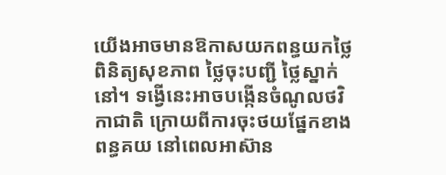យើងអាចមានឱកាសយកពន្ធយកថ្លៃពិនិត្យសុខភាព ថ្លៃចុះបញ្ជី ថ្លៃស្នាក់នៅ។ ទង្វើនេះអាចបង្កើនចំណូលថវិកាជាតិ ក្រោយពីការចុះថយផ្នែកខាងពន្ធគយ នៅពេលអាស៊ាន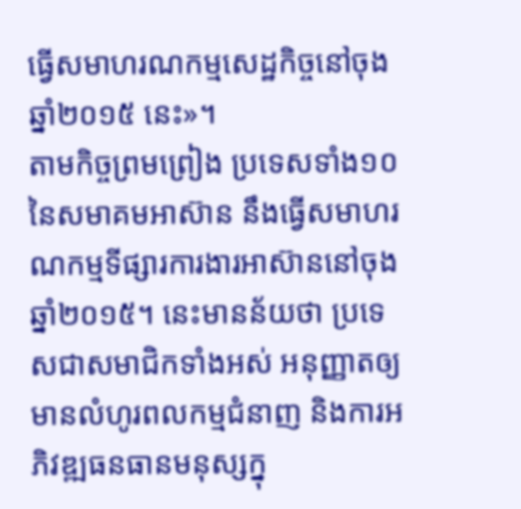ធ្វើសមាហរណកម្មសេដ្ឋកិច្ចនៅចុងឆ្នាំ២០១៥ នេះ»។
តាមកិច្ចព្រមព្រៀង ប្រទេសទាំង១០នៃសមាគមអាស៊ាន នឹងធ្វើសមាហរណកម្មទីផ្សារការងារអាស៊ាននៅចុងឆ្នាំ២០១៥។ នេះមានន័យថា ប្រទេសជាសមាជិកទាំងអស់ អនុញ្ញាតឲ្យមានលំហូរពលកម្មជំនាញ និងការអភិវឌ្ឍធនធានមនុស្សក្នុ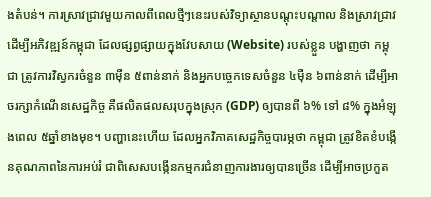ងតំបន់។ ការស្រាវជ្រាវមួយកាលពីពេលថ្មីៗនេះរបស់វិទ្យាស្ថានបណ្តុះបណ្តាល និងស្រាវជ្រាវដើម្បីអភិវឌ្ឍន៍កម្ពុជា ដែលផ្សព្វផ្សាយក្នុងវែបសាយ (Website) របស់ខ្លួន បង្ហាញថា កម្ពុជា ត្រូវការវិស្វករចំនួន ៣ម៉ឺន ៥ពាន់នាក់ និងអ្នកបច្ចេកទេសចំនួន ៤ម៉ឺន ៦ពាន់នាក់ ដើម្បីអាចរក្សាកំណើនសេដ្ឋកិច្ច គឺផលិតផលសរុបក្នុងស្រុក (GDP) ឲ្យបានពី ៦% ទៅ ៨% ក្នុងអំឡុងពេល ៥ឆ្នាំខាងមុខ។ បញ្ហានេះហើយ ដែលអ្នកវិភាគសេដ្ឋកិច្ចបារម្ភថា កម្ពុជា ត្រូវខិតខំបង្កើនគុណភាពនៃការអប់រំ ជាពិសេសបង្កើនកម្មករជំនាញការងារឲ្យបានច្រើន ដើម្បីអាចប្រកួត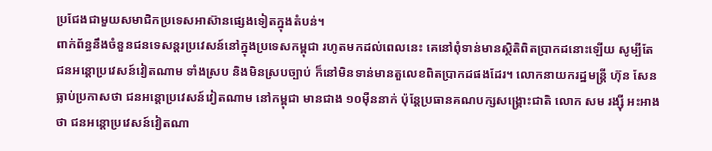ប្រជែងជាមួយសមាជិកប្រទេសអាស៊ានផ្សេងទៀតក្នុងតំបន់។
ពាក់ព័ន្ធនឹងចំនួនជនទេសន្តរប្រវេសន៍នៅក្នុងប្រទេសកម្ពុជា រហូតមកដល់ពេលនេះ គេនៅពុំទាន់មានស្ថិតិពិតប្រាកដនោះឡើយ សូម្បីតែជនអន្តោប្រវេសន៍វៀតណាម ទាំងស្រប និងមិនស្របច្បាប់ ក៏នៅមិនទាន់មានតួលេខពិតប្រាកដផងដែរ។ លោកនាយករដ្ឋមន្ត្រី ហ៊ុន សែន ធ្លាប់ប្រកាសថា ជនអន្តោប្រវេសន៍វៀតណាម នៅកម្ពុជា មានជាង ១០ម៉ឺននាក់ ប៉ុន្តែប្រធានគណបក្សសង្គ្រោះជាតិ លោក សម រង្ស៊ី អះអាងថា ជនអន្តោប្រវេសន៍វៀតណា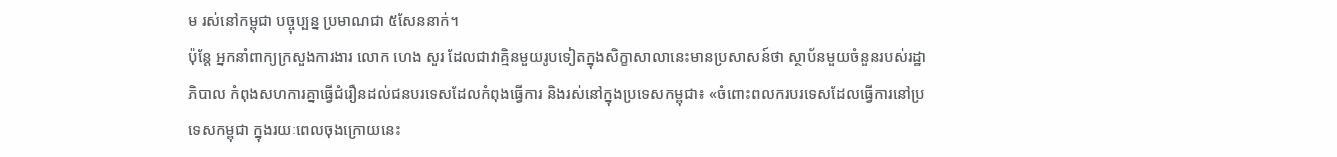ម រស់នៅកម្ពុជា បច្ចុប្បន្ន ប្រមាណជា ៥សែននាក់។
ប៉ុន្តែ អ្នកនាំពាក្យក្រសួងការងារ លោក ហេង សួរ ដែលជាវាគ្មិនមួយរូបទៀតក្នុងសិក្ខាសាលានេះមានប្រសាសន៍ថា ស្ថាប័នមួយចំនួនរបស់រដ្ឋាភិបាល កំពុងសហការគ្នាធ្វើជំរឿនដល់ជនបរទេសដែលកំពុងធ្វើការ និងរស់នៅក្នុងប្រទេសកម្ពុជា៖ «ចំពោះពលករបរទេសដែលធ្វើការនៅប្រទេសកម្ពុជា ក្នុងរយៈពេលចុងក្រោយនេះ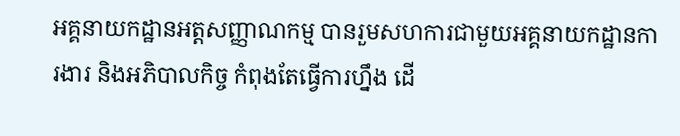អគ្គនាយកដ្ឋានអត្តសញ្ញាណកម្ម បានរួមសហការជាមួយអគ្គនាយកដ្ឋានការងារ និងអភិបាលកិច្ច កំពុងតែធ្វើការហ្នឹង ដើ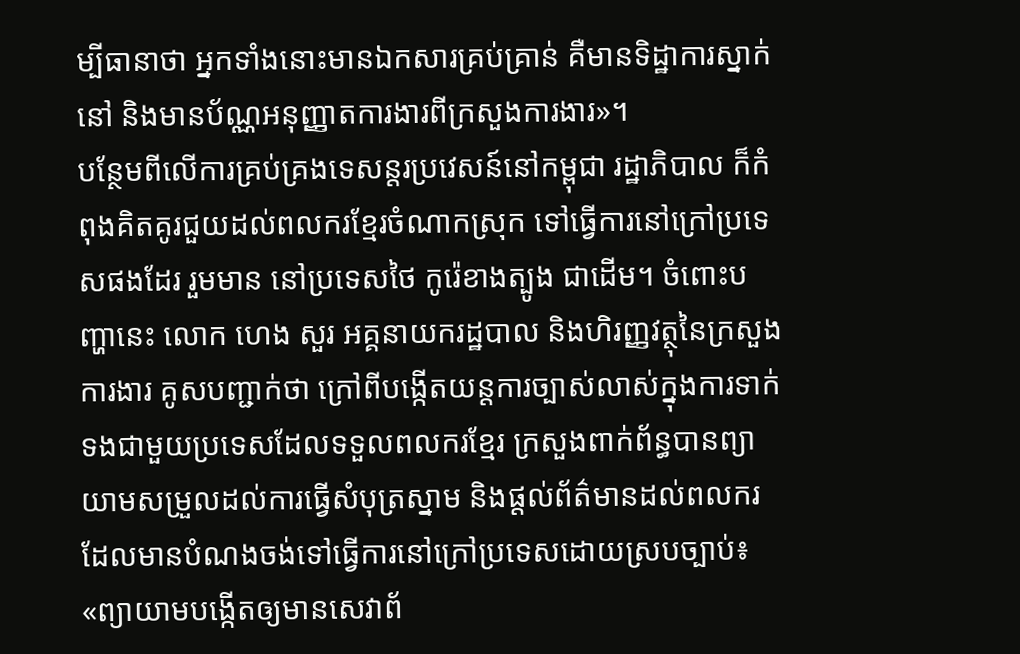ម្បីធានាថា អ្នកទាំងនោះមានឯកសារគ្រប់គ្រាន់ គឺមានទិដ្ឋាការស្នាក់នៅ និងមានប័ណ្ណអនុញ្ញាតការងារពីក្រសួងការងារ»។
បន្ថែមពីលើការគ្រប់គ្រងទេសន្តរប្រវេសន៍នៅកម្ពុជា រដ្ឋាភិបាល ក៏កំពុងគិតគូរជួយដល់ពលករខ្មែរចំណាកស្រុក ទៅធ្វើការនៅក្រៅប្រទេសផងដែរ រួមមាន នៅប្រទេសថៃ កូរ៉េខាងត្បូង ជាដើម។ ចំពោះបញ្ហានេះ លោក ហេង សួរ អគ្គនាយករដ្ឋបាល និងហិរញ្ញវត្ថុនៃក្រសួងការងារ គូសបញ្ជាក់ថា ក្រៅពីបង្កើតយន្តការច្បាស់លាស់ក្នុងការទាក់ទងជាមួយប្រទេសដែលទទួលពលករខ្មែរ ក្រសួងពាក់ព័ន្ធបានព្យាយាមសម្រួលដល់ការធ្វើសំបុត្រស្នាម និងផ្តល់ព័ត៌មានដល់ពលករដែលមានបំណងចង់ទៅធ្វើការនៅក្រៅប្រទេសដោយស្របច្បាប់៖ «ព្យាយាមបង្កើតឲ្យមានសេវាព័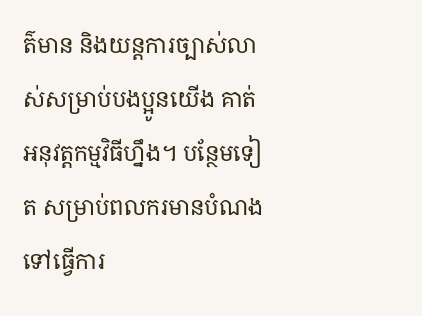ត៌មាន និងយន្តការច្បាស់លាស់សម្រាប់បងប្អូនយើង គាត់អនុវត្តកម្មវិធីហ្នឹង។ បន្ថែមទៀត សម្រាប់ពលករមានបំណងទៅធ្វើការ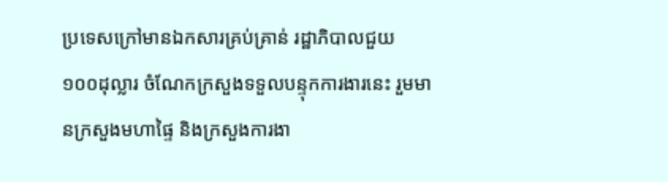ប្រទេសក្រៅមានឯកសារគ្រប់គ្រាន់ រដ្ឋាភិបាលជួយ ១០០ដុល្លារ ចំណែកក្រសួងទទួលបន្ទុកការងារនេះ រួមមានក្រសួងមហាផ្ទៃ និងក្រសួងការងា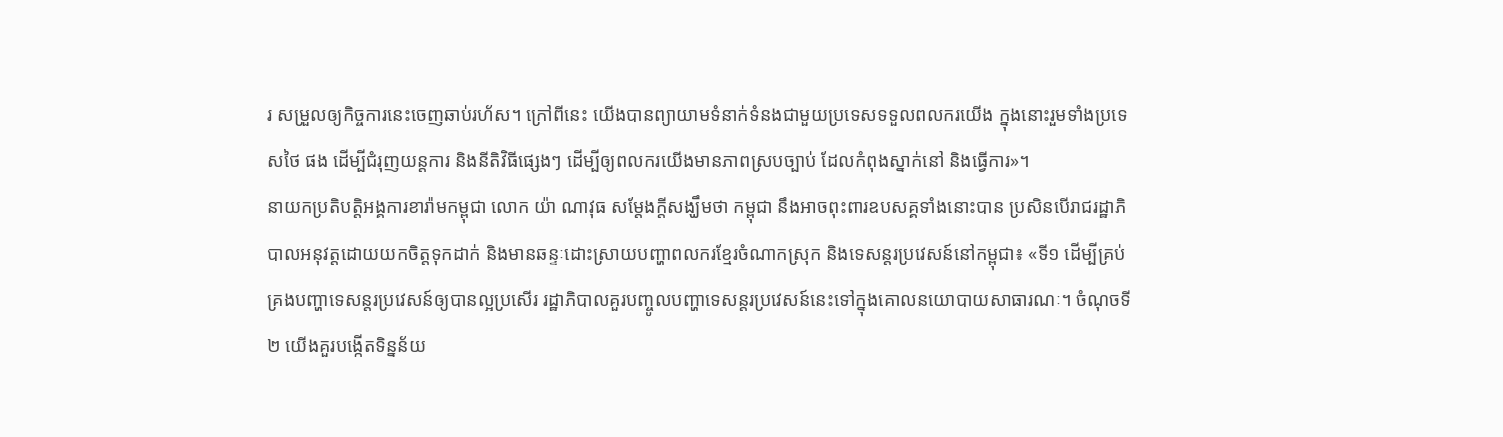រ សម្រួលឲ្យកិច្ចការនេះចេញឆាប់រហ័ស។ ក្រៅពីនេះ យើងបានព្យាយាមទំនាក់ទំនងជាមួយប្រទេសទទួលពលករយើង ក្នុងនោះរួមទាំងប្រទេសថៃ ផង ដើម្បីជំរុញយន្តការ និងនីតិវិធីផ្សេងៗ ដើម្បីឲ្យពលករយើងមានភាពស្របច្បាប់ ដែលកំពុងស្នាក់នៅ និងធ្វើការ»។
នាយកប្រតិបត្តិអង្គការខារ៉ាមកម្ពុជា លោក យ៉ា ណាវុធ សម្ដែងក្តីសង្ឃឹមថា កម្ពុជា នឹងអាចពុះពារឧបសគ្គទាំងនោះបាន ប្រសិនបើរាជរដ្ឋាភិបាលអនុវត្តដោយយកចិត្តទុកដាក់ និងមានឆន្ទៈដោះស្រាយបញ្ហាពលករខ្មែរចំណាកស្រុក និងទេសន្តរប្រវេសន៍នៅកម្ពុជា៖ «ទី១ ដើម្បីគ្រប់គ្រងបញ្ហាទេសន្តរប្រវេសន៍ឲ្យបានល្អប្រសើរ រដ្ឋាភិបាលគួរបញ្ចូលបញ្ហាទេសន្តរប្រវេសន៍នេះទៅក្នុងគោលនយោបាយសាធារណៈ។ ចំណុចទី២ យើងគួរបង្កើតទិន្នន័យ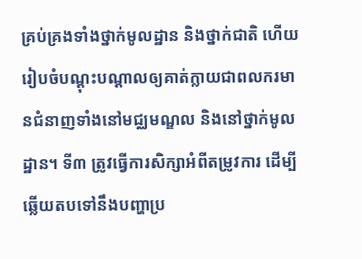គ្រប់គ្រងទាំងថ្នាក់មូលដ្ឋាន និងថ្នាក់ជាតិ ហើយរៀបចំបណ្តុះបណ្តាលឲ្យគាត់ក្លាយជាពលករមានជំនាញទាំងនៅមជ្ឈមណ្ឌល និងនៅថ្នាក់មូលដ្ឋាន។ ទី៣ ត្រូវធ្វើការសិក្សាអំពីតម្រូវការ ដើម្បីឆ្លើយតបទៅនឹងបញ្ហាប្រ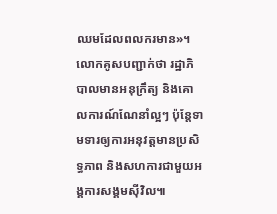ឈមដែលពលករមាន»។
លោកគូសបញ្ជាក់ថា រដ្ឋាភិបាលមានអនុក្រឹត្យ និងគោលការណ៍ណែនាំល្អៗ ប៉ុន្តែទាមទារឲ្យការអនុវត្តមានប្រសិទ្ធភាព និងសហការជាមួយអង្គការសង្គមស៊ីវិល៕